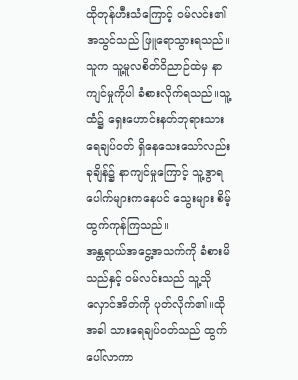ထိုတုန်ဟီးသံကြောင့် ဝမ်လင်း၏အသွင်သည် ဖြူရောသွားရသည်။သူက သူ့မူလစိတ်ဝိညာဉ်ထဲမှ နာကျင်မှုကိုပါ ခံစားလိုက်ရသည်။သူ့ထံ၌ ရှေးဟောင်းနတ်ဘုရားသားရေချပ်ဝတ် ရှိနေသေးသော်လည်း ခုချိန်၌ နာကျင်မှုကြောင့် သူ့ဒွာရပေါက်များကနေပင် သွေးများ စိမ့်ထွက်ကုန်ကြသည်။
အန္တရာယ်အငွေ့အသက်ကို ခံစားမိသည်နှင့် ဝမ်လင်းသည် သူ့သိုလှောင်အိတ်ကို ပုတ်လိုက်၏။ထိုအခါ သားရေချပ်ဝတ်သည် ထွက်ပေါ်လာကာ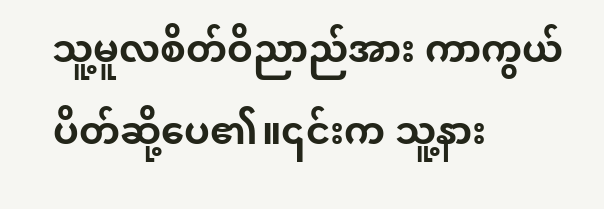သူ့မူလစိတ်ဝိညာည်အား ကာကွယ် ပိတ်ဆို့ပေ၏။၎င်းက သူ့နား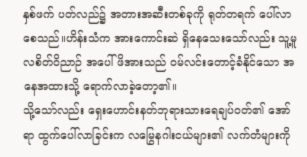နှစ်ဖက် ပတ်လည်၌ အတားအဆီးတစ်ခုကို ရုတ်တရက် ပေါ်လာစေသည်။ဟိန်းသံက အားကောင်းဆဲ ရှိနေသေးသော်လည်း သူ့မူလစိတ်ဝိညာဉ် အပေါ်ဖိအားသည် ဝမ်လင်းတောင့်ခံနိုင်သော အနေအထားသို့ ရောက်လာခဲ့တော့၏။
သို့သော်လည်း ရှေးဟောင်းနတ်ဘုရားသားရေချပ်ဝတ်၏ အော်ရာ ထွက်ပေါ်လာခြင်းက လမြွေနဂါးငယ်များ၏ လက်တံများကို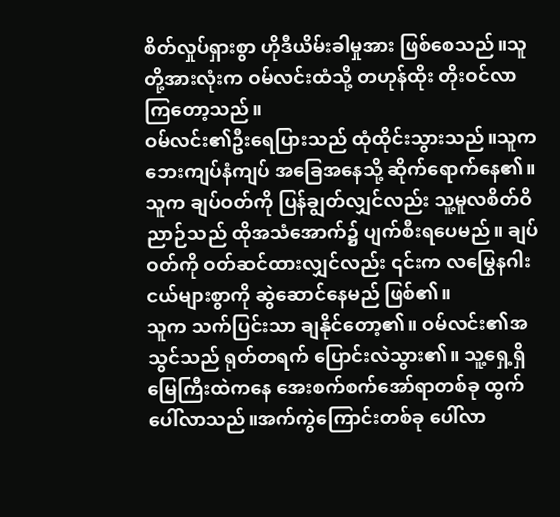စိတ်လှုပ်ရှားစွာ ဟိုဒီယိမ်းခါမှုအား ဖြစ်စေသည်။သူတို့အားလုံးက ဝမ်လင်းထံသို့ တဟုန်ထိုး တိုးဝင်လာကြတော့သည်။
ဝမ်လင်း၏ဦးရေပြားသည် ထုံထိုင်းသွားသည်။သူက ဘေးကျပ်နံကျပ် အခြေအနေသို့ ဆိုက်ရောက်နေ၏။သူက ချပ်ဝတ်ကို ပြန်ချွတ်လျှင်လည်း သူ့မူလစိတ်ဝိညာဉ်သည် ထိုအသံအောက်၌ ပျက်စီးရပေမည်။ ချပ်ဝတ်ကို ဝတ်ဆင်ထားလျှင်လည်း ၎င်းက လမြွေနဂါးငယ်များစွာကို ဆွဲဆောင်နေမည် ဖြစ်၏။
သူက သက်ပြင်းသာ ချနိုင်တော့၏။ ဝမ်လင်း၏အသွင်သည် ရုတ်တရက် ပြောင်းလဲသွား၏။ သူ့ရှေ့ရှိ မြေကြီးထဲကနေ အေးစက်စက်အော်ရာတစ်ခု ထွက်ပေါ်လာသည်။အက်ကွဲကြောင်းတစ်ခု ပေါ်လာ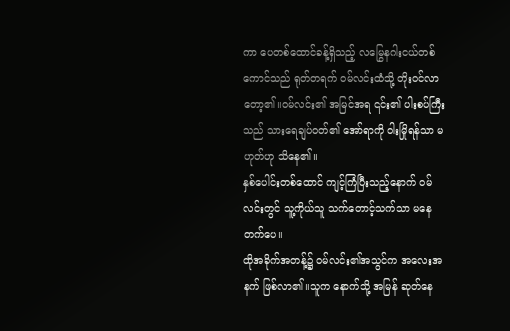ကာ ပေတစ်ထောင်ခန့်ရှိသည့် လမြွေနဂါးငယ်တစ်ကောင်သည် ရုတ်တရက် ဝမ်လင်းထံသို့ တိုးဝင်လာတော့၏။ဝမ်လင်း၏ အမြင်အရ ၎င်း၏ ပါးစပ်ကြီးသည် သားရေချပ်ဝတ်၏ အော်ရာကို ဝါးမြိုရန်သာ မဟုတ်ဟု သိနေ၏။
နှစ်ပေါင်းတစ်ထောင် ကျင့်ကြံပြီးသည့်နောက် ဝမ်လင်းတွင် သူ့ကိုယ်သူ သက်တောင့်သက်သာ မနေတက်ပေ။
ထိုအခိုက်အတန့်၌ ဝမ်လင်း၏အသွင်က အလေးအနက် ဖြစ်လာ၏။သူက နောက်သို့ အမြန် ဆုတ်နေ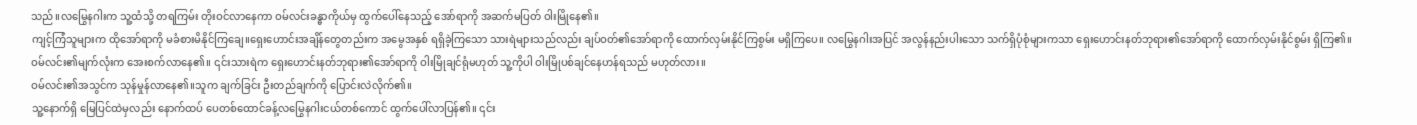သည်။လမြွေနဂါးက သူ့ထံသို့ တရကြမ်း တိုးဝင်လာနေကာ ဝမ်လင်းခန္ဓာကိုယ်မှ ထွက်ပေါ်နေသည့် အော်ရာကို အဆက်မပြတ် ဝါးမြိုနေ၏။
ကျင့်ကြံသူများက ထိုအော်ရာကို မခံစားမိနိုင်ကြချေ။ရှေးဟောင်းအချိန်တွေတည်းက အမွေအနှစ် ရရှိခဲ့ကြသော သားရဲများသည်လည်း ချပ်ဝတ်၏အော်ရာကို ထောက်လှမ်းနိုင်ကြစွမ်း မရှိကြပေ။ လမြွေနဂါးအပြင် အလွန်နည်းပါးသော သက်ရှိပုံစုံများကသာ ရှေးဟောင်းနတ်ဘုရား၏အော်ရာကို ထောက်လှမ်းနိုင်စွမ်း ရှိကြ၏။
ဝမ်လင်း၏မျက်လုံးက အေးစက်လာနေ၏။ ၎င်းသားရဲက ရှေးဟောင်းနတ်ဘုရား၏အော်ရာကို ဝါးမြိုချင်ရုံမဟုတ် သူ့ကိုပါ ဝါးမြိုပစ်ချင်နေဟန်ရသည် မဟုတ်လား။
ဝမ်လင်း၏အသွင်က သုန်မှုန်လာနေ၏။သူက ချက်ခြင်း ဦးတည်ချက်ကို ပြောင်းလဲလိုက်၏။
သူ့နောက်ရှိ မြေပြင်ထဲမှလည်း နောက်ထပ် ပေတစ်ထောင်ခန့်လမြွေနဂါးငယ်တစ်ကောင် ထွက်ပေါ်လာပြန်၏။ ၎င်း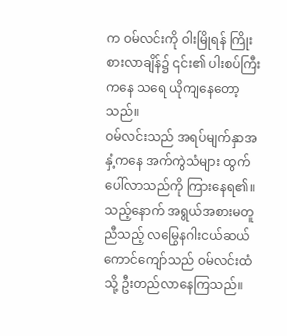က ဝမ်လင်းကို ဝါးမြိုရန် ကြိုးစားလာချိန်၌ ၎င်း၏ ပါးစပ်ကြီးကနေ သရေ ယိုကျနေတော့သည်။
ဝမ်လင်းသည် အရပ်မျက်နှာအနှံ့ကနေ အက်ကွဲသံများ ထွက်ပေါ်လာသည်ကို ကြားနေရ၏။ သည့်နောက် အရွယ်အစားမတူညီသည့် လမြွေနဂါးငယ်ဆယ်ကောင်ကျော်သည် ဝမ်လင်းထံသို့ ဦးတည်လာနေကြသည်။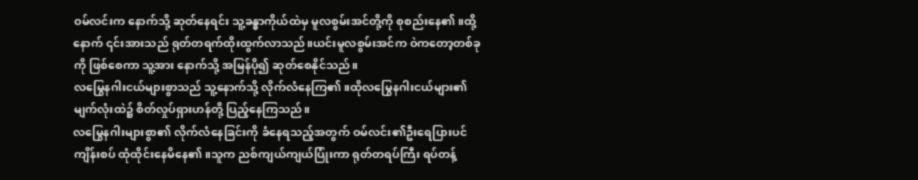ဝမ်လင်းက နောက်သို့ ဆုတ်နေရင်း သူ့ခန္ဓာကိုယ်ထဲမှ မူလစွမ်းအင်တို့ကို စုစည်းနေ၏။ထို့နောက် ၎င်းအားသည် ရုတ်တရက်ထိုးထွက်လာသည်။ယင်းမူလစွမ်းအင်က ဝဲကတော့တစ်ခုကို ဖြစ်စေကာ သူ့အား နောက်သို့ အမြန်ပို၍ ဆုတ်စေနိုင်သည်။
လမြွေနဂါးငယ်များစွာသည် သူ့နောက်သို့ လိုက်လံနေကြ၏။ထိုလမြွေနဂါးငယ်များ၏ မျက်လုံးထဲ၌ စိတ်လှုပ်ရှားဟန်တို့ ပြည့်နေကြသည်။
လမြွေနဂါးများစွာ၏ လိုက်လံနေခြင်းကို ခံနေရသည့်အတွက် ဝမ်လင်း၏ဦးရေပြားပင် ကျိန်းစပ် ထုံထိုင်းနေမိနေ၏။သူက ညစ်ကျယ်ကျယ်ပြုံးကာ ရုတ်တရပ်ကြီး ရပ်တန့်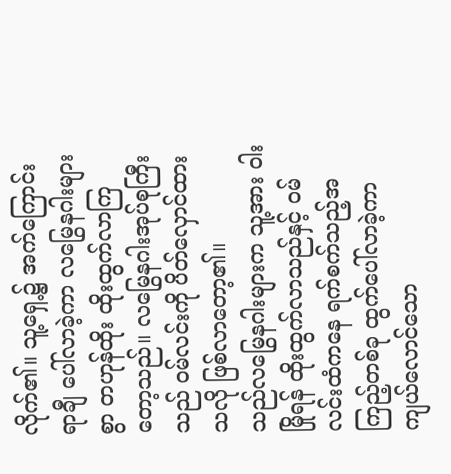လိုက်၏။ သူ့ရှေ့၌ အက်ကြောင်းရာချီ ပေါ်လာခဲ့ကာ လမြွေနဂါးများစွာ တဟုန်ထိုး ထိုးထွက်လာကြတော့သည်။ လမြွေနဂါးအုပ်စုကြီးသည် ဝမ်လင်းကို ပိတ်လှောင်ထားသလို ဖြစ်လာတော့၏။
သည်လမြွေနဂါးများက သူ့အား ဝါးမြိုရန် ထိုးထွက်လာသည်နှင့် ဝမ်လင်းထံကနေ ရက်စက်သည့်အကြည့်တစ်ခု ထွက်ပေါ်လာခဲ့ကာ ကျယ်လောင်သော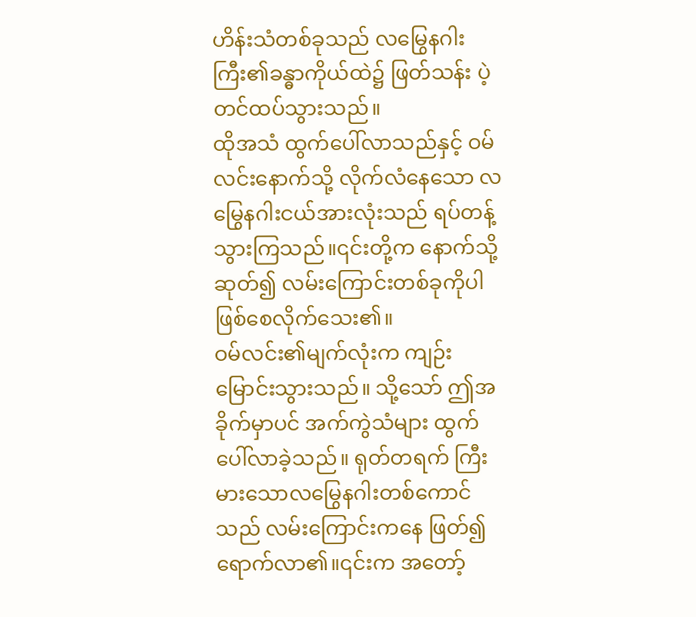ဟိန်းသံတစ်ခုသည် လမြွေနဂါးကြီး၏ခန္ဓာကိုယ်ထဲ၌ ဖြတ်သန်း ပဲ့တင်ထပ်သွားသည်။
ထိုအသံ ထွက်ပေါ်လာသည်နှင့် ဝမ်လင်းနောက်သို့ လိုက်လံနေသော လမြွေနဂါးငယ်အားလုံးသည် ရပ်တန့်သွားကြသည်။၎င်းတို့က နောက်သို့ ဆုတ်၍ လမ်းကြောင်းတစ်ခုကိုပါ ဖြစ်စေလိုက်သေး၏။
ဝမ်လင်း၏မျက်လုံးက ကျဉ်းမြောင်းသွားသည်။ သို့သော် ဤအခိုက်မှာပင် အက်ကွဲသံများ ထွက်ပေါ်လာခဲ့သည်။ ရုတ်တရက် ကြီးမားသောလမြွေနဂါးတစ်ကောင်သည် လမ်းကြောင်းကနေ ဖြတ်၍ ရောက်လာ၏။၎င်းက အတော့်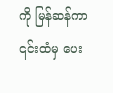ကို မြန်ဆန်ကာ ၎င်းထံမှ ပေး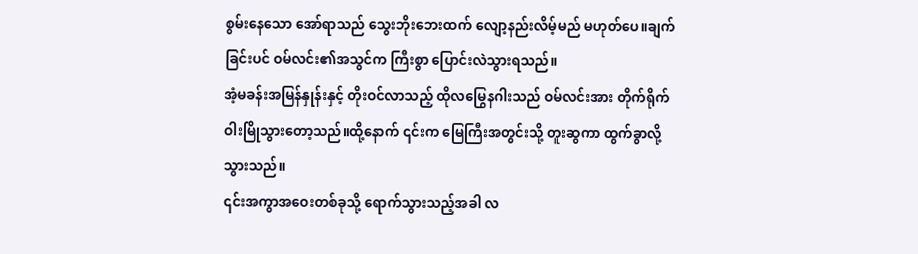စွမ်းနေသော အော်ရာသည် သွေးဘိုးဘေးထက် လျော့နည်းလိမ့်မည် မဟုတ်ပေ။ချက်ခြင်းပင် ဝမ်လင်း၏အသွင်က ကြီးစွာ ပြောင်းလဲသွားရသည်။
အံ့မခန်းအမြန်နှုန်းနှင့် တိုးဝင်လာသည့် ထိုလမြွေနဂါးသည် ဝမ်လင်းအား တိုက်ရိုက် ဝါးမြိုသွားတော့သည်။ထို့နောက် ၎င်းက မြေကြီးအတွင်းသို့ တူးဆွကာ ထွက်ခွာလို့သွားသည်။
၎င်းအကွာအဝေးတစ်ခုသို့ ရောက်သွားသည့်အခါ လ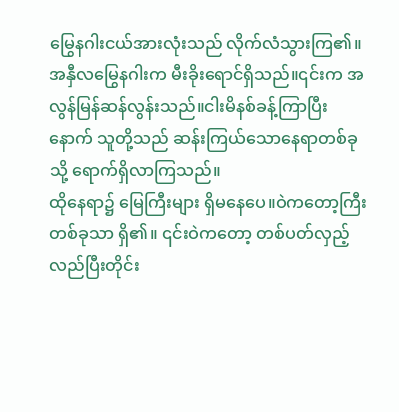မြွေနဂါးငယ်အားလုံးသည် လိုက်လံသွားကြ၏။
အနှီလမြွေနဂါးက မီးခိုးရောင်ရှိသည်။၎င်းက အလွန်မြန်ဆန်လွန်းသည်။ငါးမိနစ်ခန့်ကြာပြီးနောက် သူတို့သည် ဆန်းကြယ်သောနေရာတစ်ခုသို့ ရောက်ရှိလာကြသည်။
ထိုနေရာ၌ မြေကြီးများ ရှိမနေပေ။ဝဲကတော့ကြီး တစ်ခုသာ ရှိ၏။ ၎င်းဝဲကတော့ တစ်ပတ်လှည့်လည်ပြီးတိုင်း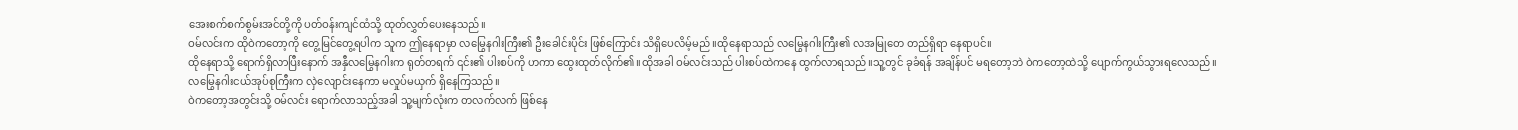အေးစက်စက်စွမ်းအင်တို့ကို ပတ်ဝန်းကျင်ထံသို့ ထုတ်လွှတ်ပေးနေသည်။
ဝမ်လင်းက ထိုဝဲကတော့ကို တွေ့မြင်တွေ့ရပါက သူက ဤနေရာမှာ လမြွေနဂါးကြီး၏ ဦးခေါင်းပိုင်း ဖြစ်ကြောင်း သိရှိပေလိမ့်မည်။ထိုနေရာသည် လမြွေနဂါးကြီး၏ လအမြုတေ တည်ရှိရာ နေရာပင်။
ထိုနေရာသို့ ရောက်ရှိလာပြီးနောက် အနှီလမြွေနဂါးက ရုတ်တရက် ၎င်း၏ ပါးစပ်ကို ဟကာ ထွေးထုတ်လိုက်၏။ထိုအခါ ဝမ်လင်းသည် ပါးစပ်ထဲကနေ ထွက်လာရသည်။သူ့တွင် ခုခံရန် အချိန်ပင် မရတော့ဘဲ ဝဲကတော့ထဲသို့ ပျောက်ကွယ်သွားရလေသည်။
လမြွေနဂါးငယ်အုပ်စုကြီးက လှဲလျောင်းနေကာ မလှုပ်မယှက် ရှိနေကြသည်။
ဝဲကတော့အတွင်းသို့ ဝမ်လင်း ရောက်လာသည့်အခါ သူ့မျက်လုံးက တလက်လက် ဖြစ်နေ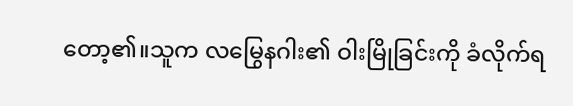တော့၏။သူက လမြွေနဂါး၏ ဝါးမြိုခြင်းကို ခံလိုက်ရ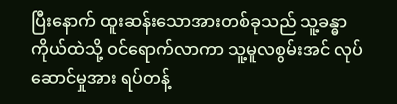ပြီးနောက် ထူးဆန်းသောအားတစ်ခုသည် သူ့ခန္ဓာကိုယ်ထဲသို့ ဝင်ရောက်လာကာ သူ့မူလစွမ်းအင် လုပ်ဆောင်မှုအား ရပ်တန့်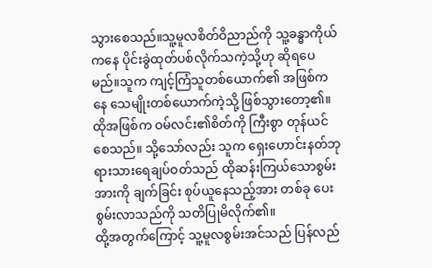သွားစေသည်။သူ့မူလစိတ်ဝိညာည်ကို သူ့ခန္ဓာကိုယ်ကနေ ပိုင်းခွဲထုတ်ပစ်လိုက်သကဲ့သို့ဟု ဆိုရပေမည်။သူက ကျင့်ကြံသူတစ်ယောက်၏ အဖြစ်ကနေ သေမျိုးတစ်ယောက်ကဲ့သို့ ဖြစ်သွားတော့၏။
ထိုအဖြစ်က ဝမ်လင်း၏စိတ်ကို ကြီးစွာ တုန်ယင်စေသည်။ သို့သော်လည်း သူက ရှေးဟောင်းနတ်ဘုရားသားရေချပ်ဝတ်သည် ထိုဆန်းကြယ်သောစွမ်းအားကို ချက်ခြင်း စုပ်ယူနေသည့်အား တစ်ခု ပေးစွမ်းလာသည်ကို သတိပြုမိလိုက်၏။
ထို့အတွက်ကြောင့် သူ့မူလစွမ်းအင်သည် ပြန်လည်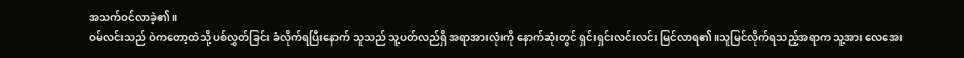အသက်ဝင်လာခဲ့၏။
ဝမ်လင်းသည် ဝဲကတော့ထဲသို့ ပစ်လွှတ်ခြင်း ခံလိုက်ရပြီးနောက် သူသည် သူ့ပတ်လည်ရှိ အရာအားလုံးကို နောက်ဆုံးတွင် ရှင်းရှင်းလင်းလင်း မြင်လာရ၏။သူမြင်လိုက်ရသည့်အရာက သူ့အား လေအေး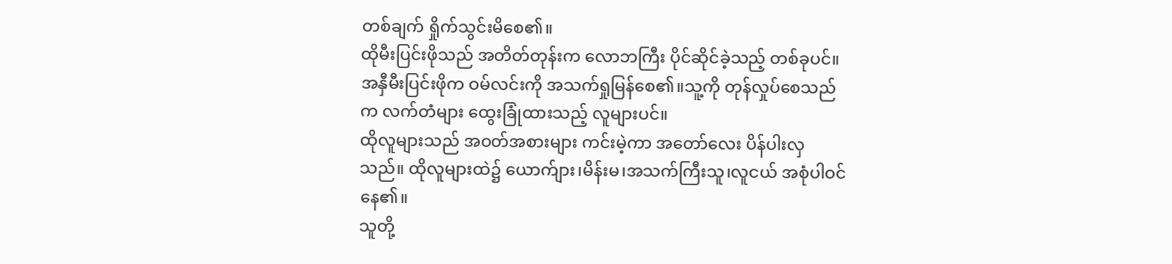တစ်ချက် ရှိုက်သွင်းမိစေ၏။
ထိုမီးပြင်းဖိုသည် အတိတ်တုန်းက လောဘကြီး ပိုင်ဆိုင်ခဲ့သည့် တစ်ခုပင်။
အနှီမီးပြင်းဖိုက ဝမ်လင်းကို အသက်ရှုမြန်စေ၏။သူ့ကို တုန်လှုပ်စေသည်က လက်တံများ ထွေးခြုံထားသည့် လူများပင်။
ထိုလူများသည် အဝတ်အစားများ ကင်းမဲ့ကာ အတော်လေး ပိန်ပါးလှသည်။ ထိုလူများထဲ၌ ယောက်ျား၊မိန်းမ၊အသက်ကြီးသူ၊လူငယ် အစုံပါဝင်နေ၏။
သူတို့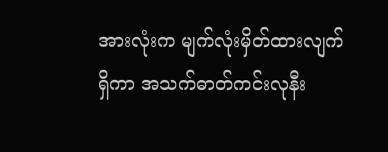အားလုံးက မျက်လုံးမှိတ်ထားလျက် ရှိကာ အသက်ဓာတ်ကင်းလုနီး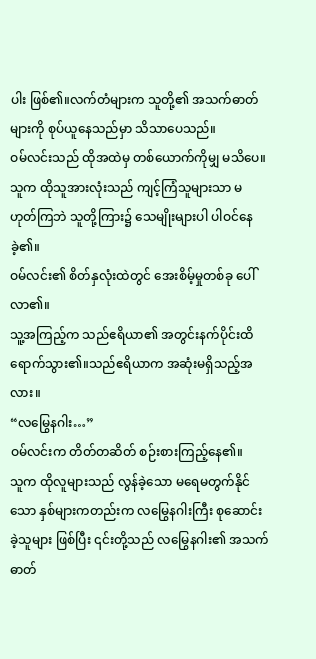ပါး ဖြစ်၏။လက်တံများက သူတို့၏ အသက်ဓာတ်များကို စုပ်ယူနေသည်မှာ သိသာပေသည်။
ဝမ်လင်းသည် ထိုအထဲမှ တစ်ယောက်ကိုမျှ မသိပေ။သူက ထိုသူအားလုံးသည် ကျင့်ကြံသူများသာ မဟုတ်ကြဘဲ သူတို့ကြား၌ သေမျိုးများပါ ပါဝင်နေခဲ့၏။
ဝမ်လင်း၏ စိတ်နှလုံးထဲတွင် အေးစိမ့်မှုတစ်ခု ပေါ်လာ၏။
သူ့အကြည့်က သည်ဧရိယာ၏ အတွင်းနက်ပိုင်းထိ ရောက်သွား၏။သည်ဧရိယာက အဆုံးမရှိသည့်အလား။
“လမြွေနဂါး…”
ဝမ်လင်းက တိတ်တဆိတ် စဉ်းစားကြည့်နေ၏။
သူက ထိုလူများသည် လွန်ခဲ့သော မရေမတွက်နိုင်သော နှစ်များကတည်းက လမြွေနဂါးကြီး စုဆောင်းခဲ့သူများ ဖြစ်ပြီး ၎င်းတို့သည် လမြွေနဂါး၏ အသက်ဓာတ်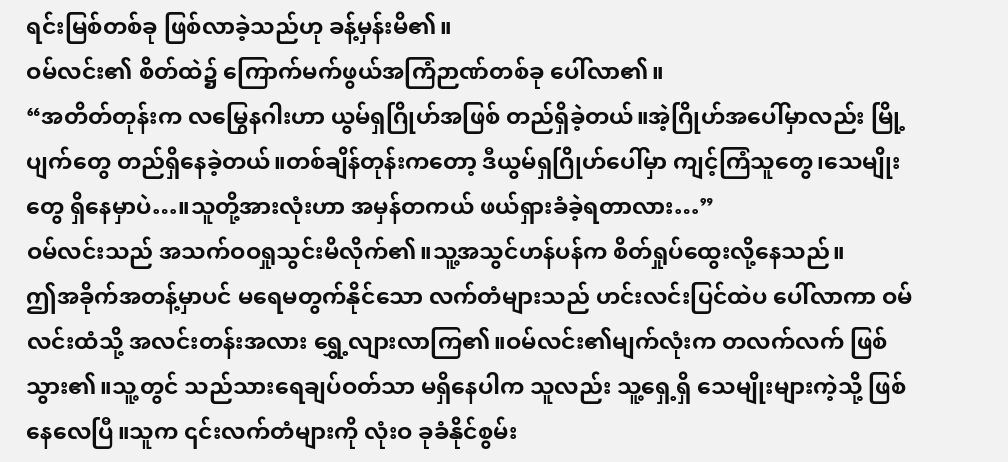ရင်းမြစ်တစ်ခု ဖြစ်လာခဲ့သည်ဟု ခန့်မှန်းမိ၏။
ဝမ်လင်း၏ စိတ်ထဲ၌ ကြောက်မက်ဖွယ်အကြံဉာဏ်တစ်ခု ပေါ်လာ၏။
“အတိတ်တုန်းက လမြွေနဂါးဟာ ယွမ်ရှဂြိုဟ်အဖြစ် တည်ရှိခဲ့တယ်။အဲ့ဂြိုဟ်အပေါ်မှာလည်း မြို့ပျက်တွေ တည်ရှိနေခဲ့တယ်။တစ်ချိန်တုန်းကတော့ ဒီယွမ်ရှဂြိုဟ်ပေါ်မှာ ကျင့်ကြံသူတွေ၊သေမျိုးတွေ ရှိနေမှာပဲ…။သူတို့အားလုံးဟာ အမှန်တကယ် ဖယ်ရှားခံခဲ့ရတာလား…”
ဝမ်လင်းသည် အသက်ဝဝရှုသွင်းမိလိုက်၏။သူ့အသွင်ဟန်ပန်က စိတ်ရှုပ်ထွေးလို့နေသည်။
ဤအခိုက်အတန့်မှာပင် မရေမတွက်နိုင်သော လက်တံများသည် ဟင်းလင်းပြင်ထဲပ ပေါ်လာကာ ဝမ်လင်းထံသို့ အလင်းတန်းအလား ရွှေ့လျားလာကြ၏။ဝမ်လင်း၏မျက်လုံးက တလက်လက် ဖြစ်သွား၏။သူ့တွင် သည်သားရေချပ်ဝတ်သာ မရှိနေပါက သူလည်း သူ့ရှေ့ရှိ သေမျိုးများကဲ့သို့ ဖြစ်နေလေပြီ။သူက ၎င်းလက်တံများကို လုံးဝ ခုခံနိုင်စွမ်း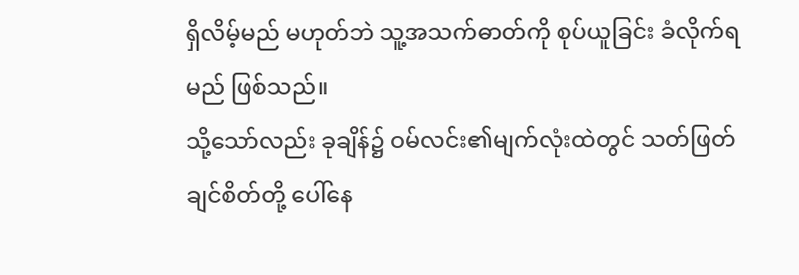ရှိလိမ့်မည် မဟုတ်ဘဲ သူ့အသက်ဓာတ်ကို စုပ်ယူခြင်း ခံလိုက်ရမည် ဖြစ်သည်။
သို့သော်လည်း ခုချိန်၌ ဝမ်လင်း၏မျက်လုံးထဲတွင် သတ်ဖြတ်ချင်စိတ်တို့ ပေါ်နေ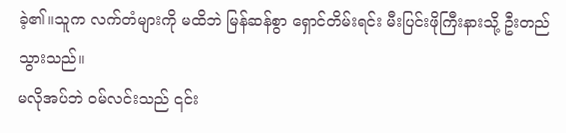ခဲ့၏။သူက လက်တံများကို မထိဘဲ မြန်ဆန်စွာ ရှောင်တိမ်းရင်း မီးပြင်းဖိုကြီးနားသို့ ဦးတည်သွားသည်။
မလိုအပ်ဘဲ ဝမ်လင်းသည် ၎င်း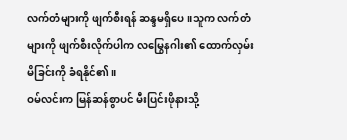လက်တံများကို ဖျက်စီးရန် ဆန္ဒမရှိပေ။သူက လက်တံများကို ဖျက်စီးလိုက်ပါက လမြွေနဂါး၏ ထောက်လှမ်းမိခြင်းကို ခံရနိုင်၏။
ဝမ်လင်းက မြန်ဆန်စွာပင် မီးပြင်းဖိုနားသို့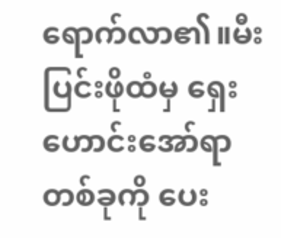ရောက်လာ၏။မီးပြင်းဖိုထံမှ ရှေးဟောင်းအော်ရာတစ်ခုကို ပေး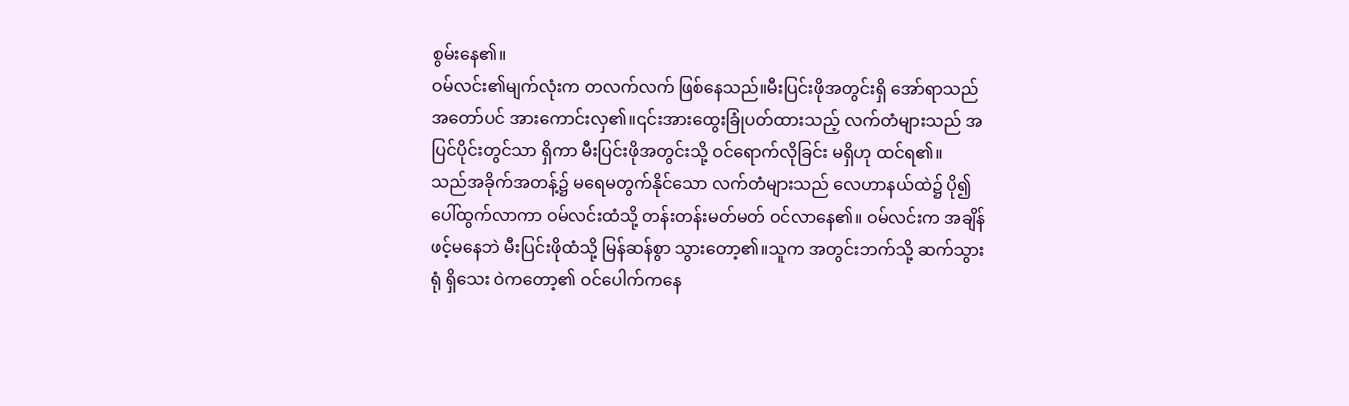စွမ်းနေ၏။
ဝမ်လင်း၏မျက်လုံးက တလက်လက် ဖြစ်နေသည်။မီးပြင်းဖိုအတွင်းရှိ အော်ရာသည် အတော်ပင် အားကောင်းလှ၏။၎င်းအားထွေးခြုံပတ်ထားသည့် လက်တံများသည် အပြင်ပိုင်းတွင်သာ ရှိကာ မီးပြင်းဖိုအတွင်းသို့ ဝင်ရောက်လိုခြင်း မရှိဟု ထင်ရ၏။
သည်အခိုက်အတန့်၌ မရေမတွက်နိုင်သော လက်တံများသည် လေဟာနယ်ထဲ၌ ပို၍ ပေါ်ထွက်လာကာ ဝမ်လင်းထံသို့ တန်းတန်းမတ်မတ် ဝင်လာနေ၏။ ဝမ်လင်းက အချိန်ဖင့်မနေဘဲ မီးပြင်းဖိုထံသို့ မြန်ဆန်စွာ သွားတော့၏။သူက အတွင်းဘက်သို့ ဆက်သွားရုံ ရှိသေး ဝဲကတော့၏ ဝင်ပေါက်ကနေ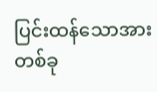ပြင်းထန်သောအားတစ်ခု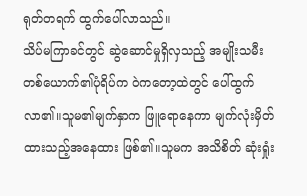ရုတ်တရက် ထွက်ပေါ်လာသည်။
သိပ်မကြာခင်တွင် ဆွဲဆောင်မှုရှိလှသည့် အမျိုးသမီးတစ်ယောက်၏ပုံရိပ်က ဝဲကတော့ထဲတွင် ပေါ်ထွက်လာ၏။သူမ၏မျက်နှာက ဖြူရောနေကာ မျက်လုံးမှိတ်ထားသည့်အနေထား ဖြစ်၏။သူမက အသိစိတ် ဆုံးရှုံး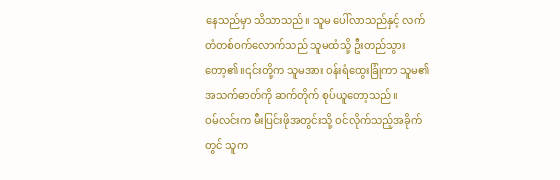နေသည်မှာ သိသာသည်။ သူမ ပေါ်လာသည်နှင့် လက်တံတစ်ဝက်လောက်သည် သူမထံသို့ ဦးတည်သွားတော့၏။၎င်းတို့က သူမအား ဝန်းရံထွေးခြုံကာ သူမ၏ အသက်ဓာတ်ကို ဆက်တိုက် စုပ်ယူတော့သည်။
ဝမ်လင်းက မီးပြင်းဖိုအတွင်းသို့ ဝင်လိုက်သည့်အခိုက်တွင် သူက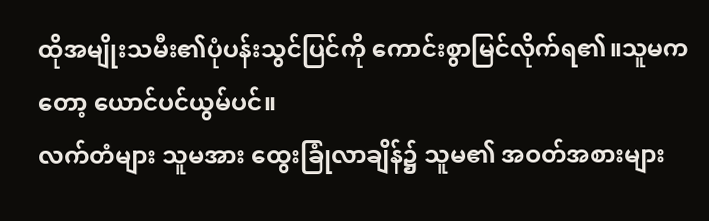ထိုအမျိုးသမီး၏ပုံပန်းသွင်ပြင်ကို ကောင်းစွာမြင်လိုက်ရ၏။သူမကတော့ ယောင်ပင်ယွမ်ပင်။
လက်တံများ သူမအား ထွေးခြုံလာချိန်၌ သူမ၏ အဝတ်အစားများ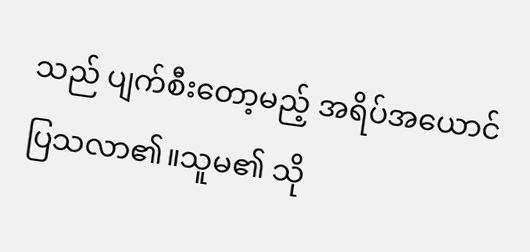သည် ပျက်စီးတော့မည့် အရိပ်အယောင် ပြသလာ၏။သူမ၏ သို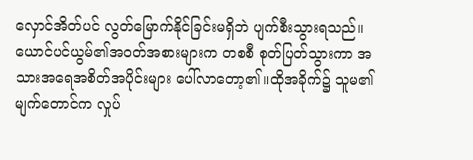လှောင်အိတ်ပင် လွတ်မြောက်နိုင်ခြင်းမရှိဘဲ ပျက်စီးသွားရသည်။
ယောင်ပင်ယွမ်၏အဝတ်အစားများက တစစီ စုတ်ပြတ်သွားကာ အသားအရေအစိတ်အပိုင်းများ ပေါ်လာတော့၏။ထိုအခိုက်၌ သူမ၏ မျက်တောင်က လှုပ်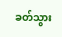ခတ်သွား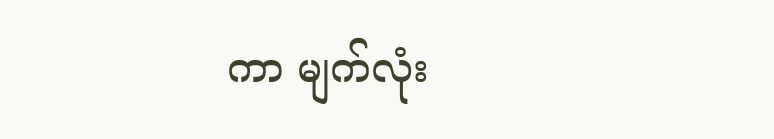ကာ မျက်လုံး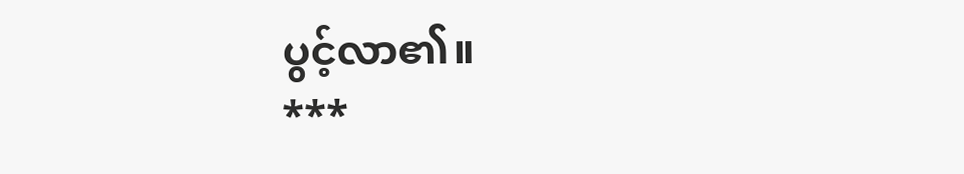ပွင့်လာ၏။
***